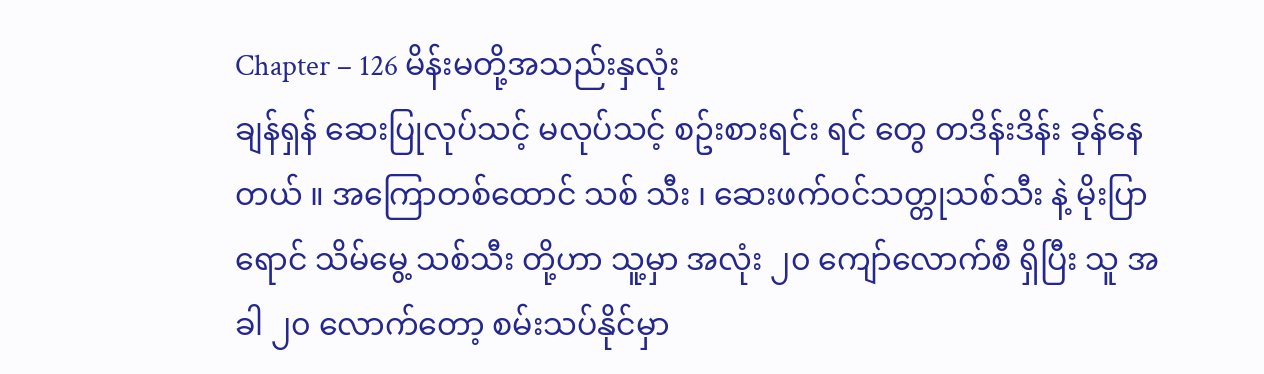Chapter – 126 မိန်းမတို့အသည်းနှလုံး
ချန်ရှန် ဆေးပြုလုပ်သင့် မလုပ်သင့် စဥ်းစားရင်း ရင် တွေ တဒိန်းဒိန်း ခုန်နေတယ် ။ အကြောတစ်ထောင် သစ် သီး ၊ ဆေးဖက်ဝင်သတ္တုသစ်သီး နဲ့ မိုးပြာရောင် သိမ်မွေ့ သစ်သီး တို့ဟာ သူ့မှာ အလုံး ၂၀ ကျော်လောက်စီ ရှိပြီး သူ အခါ ၂၀ လောက်တော့ စမ်းသပ်နိုင်မှာ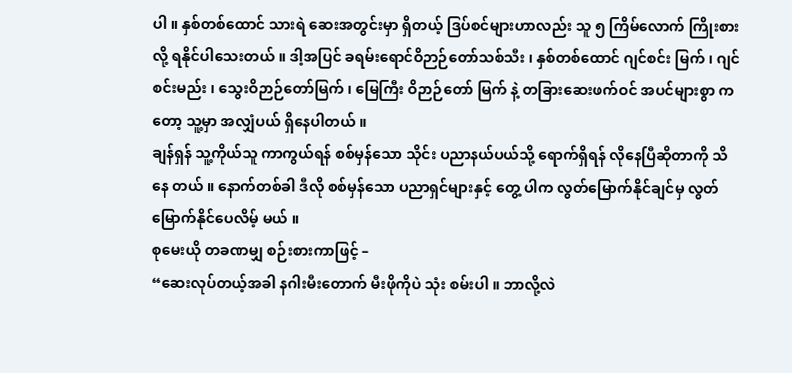ပါ ။ နှစ်တစ်ထောင် သားရဲ ဆေးအတွင်းမှာ ရှိတယ့် ဒြပ်စင်များဟာလည်း သူ ၅ ကြိမ်လောက် ကြိုးစားလို့ ရနိုင်ပါသေးတယ် ။ ဒါ့အပြင် ခရမ်းရောင်ဝိဉာဉ်တော်သစ်သီး ၊ နှစ်တစ်ထောင် ဂျင်စင်း မြက် ၊ ဂျင်စင်းမည်း ၊ သွေးဝိဉာဉ်တော်မြက် ၊ မြေကြီး ဝိဉာဉ်တော် မြက် နဲ့ တခြားဆေးဖက်ဝင် အပင်များစွာ က တော့ သူ့မှာ အလျှံပယ် ရှိနေပါတယ် ။
ချန်ရှန် သူ့ကိုယ်သူ ကာကွယ်ရန် စစ်မှန်သော သိုင်း ပညာနယ်ပယ်သို့ ရောက်ရှိရန် လိုနေပြီဆိုတာကို သိနေ တယ် ။ နောက်တစ်ခါ ဒီလို စစ်မှန်သော ပညာရှင်များနှင့် တွေ့ ပါက လွတ်မြောက်နိုင်ချင်မှ လွတ်မြောက်နိုင်ပေလိမ့် မယ် ။
စုမေးယို တခဏမျှ စဉ်းစားကာဖြင့် –
“ဆေးလုပ်တယ့်အခါ နဂါးမီးတောက် မီးဖိုကိုပဲ သုံး စမ်းပါ ။ ဘာလို့လဲ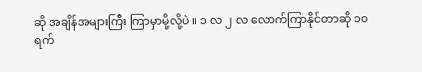ဆို အချိန်အများကြီး ကြာမှာမို့လို့ပဲ ။ ၁ လ ၂ လ လောက်ကြာနိုင်တာဆို ၁၀ ရက်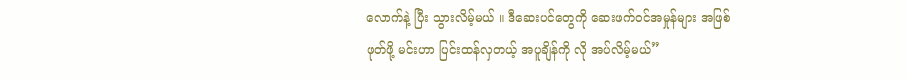လောက်နဲ့ ပြီး သွားလိမ့်မယ် ။ ဒီဆေးပင်တွေကို ဆေးဖက်ဝင်အမှုန်များ အဖြစ် ဖုတ်ဖို့ မင်းဟာ ပြင်းထန်လှတယ့် အပူချိန်ကို လို အပ်လိမ့်မယ်”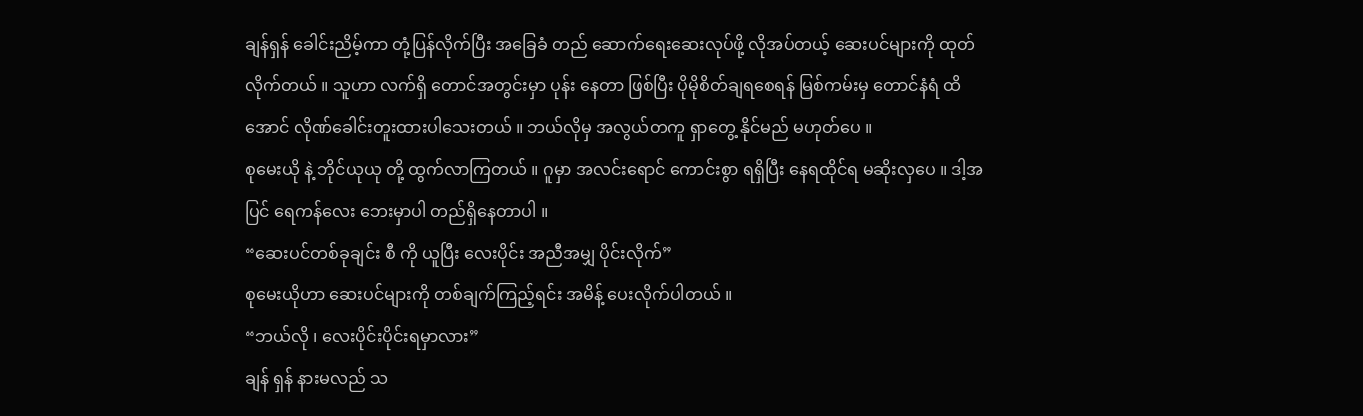ချန်ရှန် ခေါင်းညိမ့်ကာ တုံ့ပြန်လိုက်ပြီး အခြေခံ တည် ဆောက်ရေးဆေးလုပ်ဖို့ လိုအပ်တယ့် ဆေးပင်များကို ထုတ်လိုက်တယ် ။ သူဟာ လက်ရှိ တောင်အတွင်းမှာ ပုန်း နေတာ ဖြစ်ပြီး ပိုမိုစိတ်ချရစေရန် မြစ်ကမ်းမှ တောင်နံရံ ထိအောင် လိုဏ်ခေါင်းတူးထားပါသေးတယ် ။ ဘယ်လိုမှ အလွယ်တကူ ရှာတွေ့ နိုင်မည် မဟုတ်ပေ ။
စုမေးယို နဲ့ ဘိုင်ယုယု တို့ ထွက်လာကြတယ် ။ ဂူမှာ အလင်းရောင် ကောင်းစွာ ရရှိပြီး နေရထိုင်ရ မဆိုးလှပေ ။ ဒါ့အပြင် ရေကန်လေး ဘေးမှာပါ တည်ရှိနေတာပါ ။
“ဆေးပင်တစ်ခုချင်း စီ ကို ယူပြီး လေးပိုင်း အညီအမျှ ပိုင်းလိုက်”
စုမေးယိုဟာ ဆေးပင်များကို တစ်ချက်ကြည့်ရင်း အမိန့် ပေးလိုက်ပါတယ် ။
“ဘယ်လို ၊ လေးပိုင်းပိုင်းရမှာလား”
ချန် ရှန် နားမလည် သ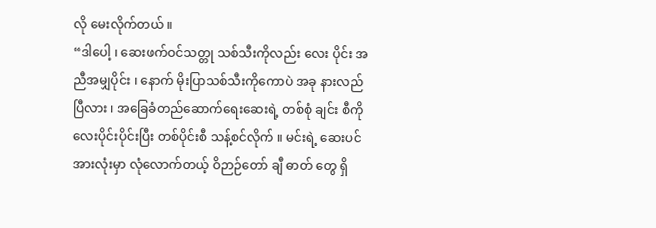လို မေးလိုက်တယ် ။
“ဒါပေါ့ ၊ ဆေးဖက်ဝင်သတ္တု သစ်သီးကိုလည်း လေး ပိုင်း အညီအမျှပိုင်း ၊ နောက် မိုးပြာသစ်သီးကိုကောပဲ အခု နားလည်ပြီလား ၊ အခြေခံတည်ဆောက်ရေးဆေးရဲ့ တစ်စုံ ချင်း စီကို လေးပိုင်းပိုင်းပြီး တစ်ပိုင်းစီ သန့်စင်လိုက် ။ မင်းရဲ့ ဆေးပင်အားလုံးမှာ လုံလောက်တယ့် ဝိဉာဉ်တော် ချီ ဓာတ် တွေ ရှိ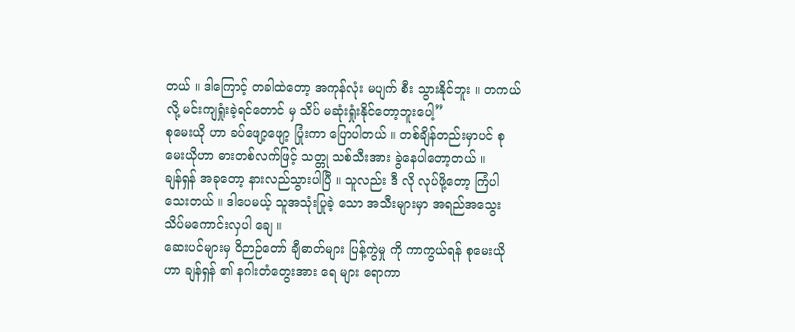တယ် ။ ဒါကြောင့် တခါထဲတော့ အကုန်လုံး မပျက် စီး သွားနိုင်ဘူး ။ တကယ်လို့ မင်းကျရှုံးခဲ့ရင်တောင် မှ သိပ် မဆုံးရှုံးနိုင်တော့ဘူးပေါ့”
စုမေးယို ဟာ ခပ်ဖျော့ဖျော့ ပြုံးကာ ပြောပါတယ် ။ တစ်ချိန်တည်းမှာပင် စုမေးယိုဟာ ဓားတစ်လက်ဖြင့် သတ္တု သစ်သီးအား ခွဲနေပါတော့တယ် ။
ချန်ရှန် အခုတော့ နားလည်သွားပါပြီ ။ သူလည်း ဒီ လို လုပ်ဖို့တော့ ကြံပါသေးတယ် ။ ဒါပေမယ့် သူအသုံးပြုခဲ့ သော အသီးများမှာ အရည်အသွေး သိပ်မကောင်းလှပါ ချေ ။
ဆေးပင်များမှ ဝိဉာဉ်တော် ချီဓာတ်များ ပြန့်ကွဲမှု ကို ကာကွယ်ရန် စုမေးယိုဟာ ချန်ရှန် ၏ နဂါးတံတွေးအား ရေ များ ရောကာ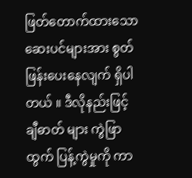ဖြတ်တောက်ထားသော ဆေးပင်များအား စွတ်ဖြန်းပေးနေလျက် ရှိပါတယ် ။ ဒီလိုနည်းဖြင့် ချီဓာတ် များ ကွဲဖြာထွက် ပြန့်ကွဲမှုကို ကာ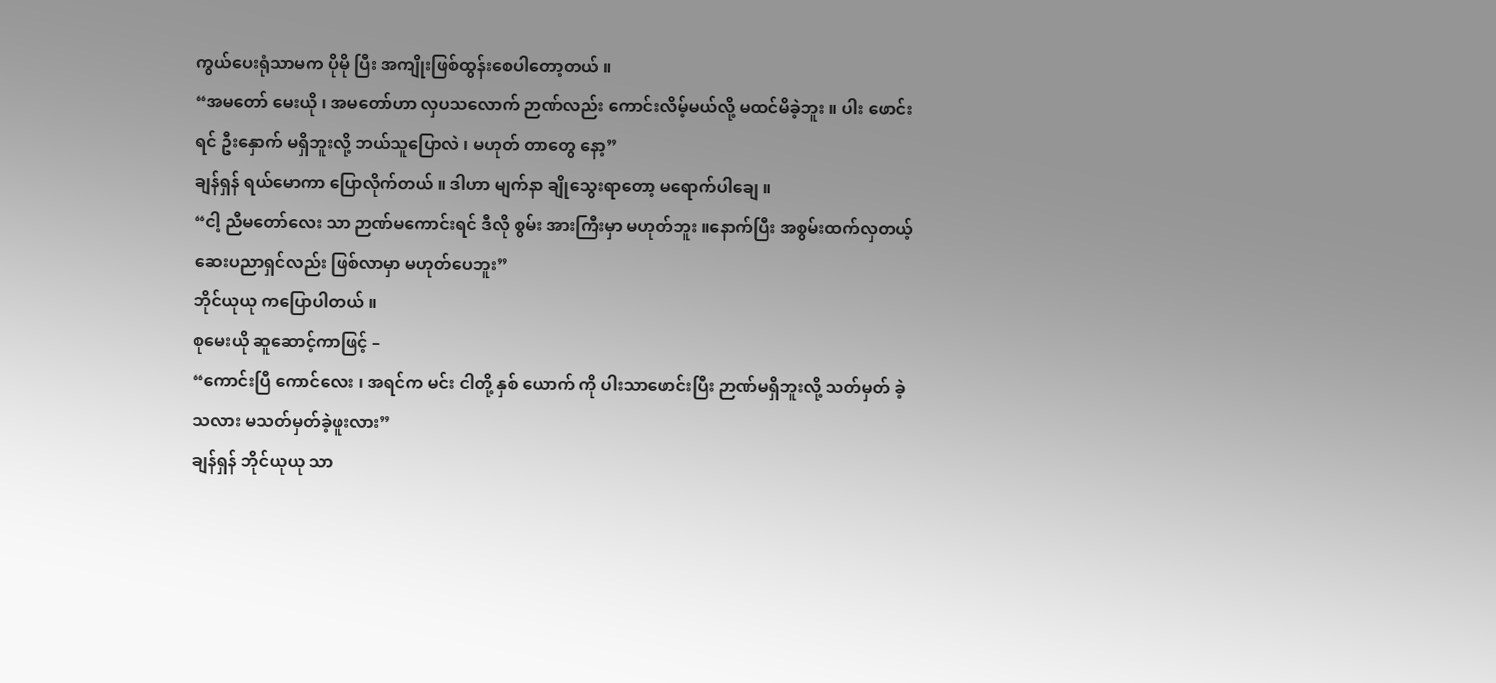ကွယ်ပေးရုံသာမက ပိုမို ပြီး အကျိုးဖြစ်ထွန်းစေပါတော့တယ် ။
“အမတော် မေးယို ၊ အမတော်ဟာ လှပသလောက် ဉာဏ်လည်း ကောင်းလိမ့်မယ်လို့ မထင်မိခဲ့ဘူး ။ ပါး ဖောင်း ရင် ဦးနှောက် မရှိဘူးလို့ ဘယ်သူပြောလဲ ၊ မဟုတ် တာတွေ နော့”
ချန်ရှန် ရယ်မောကာ ပြောလိုက်တယ် ။ ဒါဟာ မျက်နာ ချိုသွေးရာတော့ မရောက်ပါချေ ။
“ငါ့ ညီမတော်လေး သာ ဉာဏ်မကောင်းရင် ဒီလို စွမ်း အားကြီးမှာ မဟုတ်ဘူး ။နောက်ပြီး အစွမ်းထက်လှတယ့် ဆေးပညာရှင်လည်း ဖြစ်လာမှာ မဟုတ်ပေဘူး”
ဘိုင်ယုယု ကပြောပါတယ် ။
စုမေးယို ဆူဆောင့်ကာဖြင့် –
“ကောင်းပြီ ကောင်လေး ၊ အရင်က မင်း ငါတို့ နှစ် ယောက် ကို ပါးသာဖောင်းပြီး ဉာဏ်မရှိဘူးလို့ သတ်မှတ် ခဲ့သလား မသတ်မှတ်ခဲ့ဖူးလား”
ချန်ရှန် ဘိုင်ယုယု သာ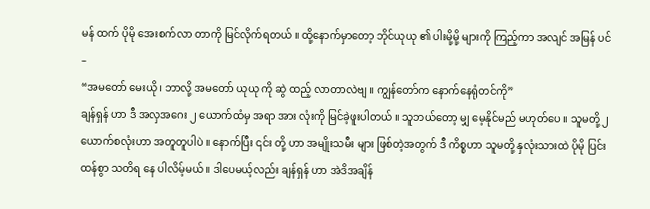မန် ထက် ပိုမို အေးစက်လာ တာကို မြင်လိုက်ရတယ် ။ ထို့နောက်မှာတော့ ဘိုင်ယုယု ၏ ပါးမို့မို့ များကို ကြည့်ကာ အလျင် အမြန် ပင် –
“အမတော် မေးယို ၊ ဘာလို့ အမတော် ယုယု ကို ဆွဲ ထည့် လာတာလဲဗျ ။ ကျွန်တော်က နောက်နေရုံတင်ကို”
ချန်ရှန် ဟာ ဒီ အလှအဂေး ၂ ယောက်ထံမှ အရာ အား လုံးကို မြင်ခဲ့ဖူးပါတယ် ။ သူဘယ်တော့ မျှ မေ့နိုင်မည် မဟုတ်ပေ ။ သူမတို့ ၂ ယောက်စလုံးဟာ အတူတူပါပဲ ။ နောက်ပြီး ၎င်း တို့ ဟာ အမျိုးသမီး များ ဖြစ်တဲ့အတွက် ဒီ ကိစ္စဟာ သူမတို့ နှလုံးသားထဲ ပိုမို ပြင်းထန်စွာ သတိရ နေ ပါလိမ့်မယ် ။ ဒါပေမယ့်လည်း ချန်ရှန် ဟာ အဲဒိအချိန်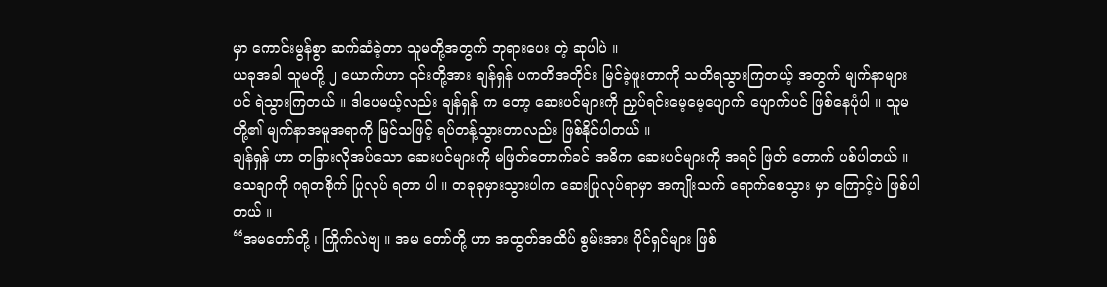မှာ ကောင်းမွန်စွာ ဆက်ဆံခဲ့တာ သူမတို့အတွက် ဘုရားပေး တဲ့ ဆုပါပဲ ။
ယခုအခါ သူမတို့ ၂ ယောက်ဟာ ၎င်းတို့အား ချန်ရှန် ပကတိအတိုင်း မြင်ခဲ့ဖူးတာကို သတိရသွားကြတယ့် အတွက် မျက်နာများပင် ရဲသွားကြတယ် ။ ဒါပေမယ့်လည်း ချန်ရှန် က တော့ ဆေးပင်များကို ညှပ်ရင်းမေ့မေ့ပျောက် ပျောက်ပင် ဖြစ်နေပုံပါ ။ သူမတို့၏ မျက်နာအမူအရာကို မြင်သဖြင့် ရပ်တန့်သွားတာလည်း ဖြစ်နိုင်ပါတယ် ။
ချန်ရှန် ဟာ တခြားလိုအပ်သော ဆေးပင်များကို မဖြတ်တောက်ခင် အဓိက ဆေးပင်များကို အရင် ဖြတ် တောက် ပစ်ပါတယ် ။ သေချာကို ဂရုတစိုက် ပြုလုပ် ရတာ ပါ ။ တခုခုမှားသွားပါက ဆေးပြုလုပ်ရာမှာ အကျိုးသက် ရောက်စေသွား မှာ ကြောင့်ပဲ ဖြစ်ပါတယ် ။
“အမတော်တို့ ၊ ကြိုက်လဲဗျ ။ အမ တော်တို့ ဟာ အထွတ်အထိပ် စွမ်းအား ပိုင်ရှင်များ ဖြစ်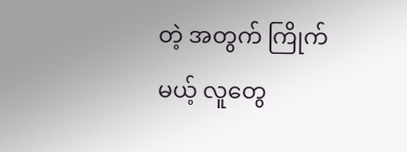တဲ့ အတွက် ကြိုက်မယ့် လူတွေ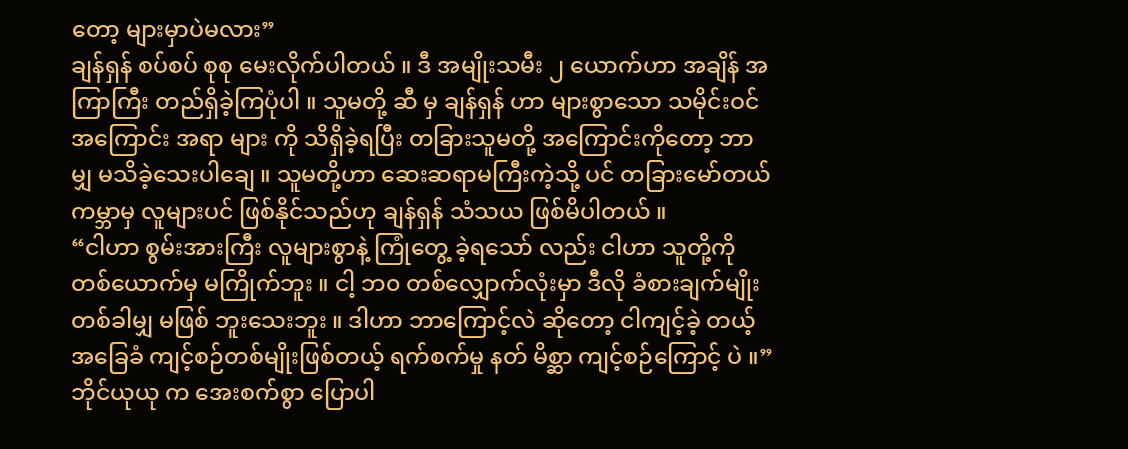တော့ များမှာပဲမလား”
ချန်ရှန် စပ်စပ် စုစု မေးလိုက်ပါတယ် ။ ဒီ အမျိုးသမီး ၂ ယောက်ဟာ အချိန် အကြာကြီး တည်ရှိခဲ့ကြပုံပါ ။ သူမတို့ ဆီ မှ ချန်ရှန် ဟာ များစွာသော သမိုင်းဝင်အကြောင်း အရာ များ ကို သိရှိခဲ့ရပြီး တခြားသူမတို့ အကြောင်းကိုတော့ ဘာ မျှ မသိခဲ့သေးပါချေ ။ သူမတို့ဟာ ဆေးဆရာမကြီးကဲ့သို့ ပင် တခြားမော်တယ် ကမ္ဘာမှ လူများပင် ဖြစ်နိုင်သည်ဟု ချန်ရှန် သံသယ ဖြစ်မိပါတယ် ။
“ငါဟာ စွမ်းအားကြီး လူများစွာနဲ့ ကြုံတွေ့ ခဲ့ရသော် လည်း ငါဟာ သူတို့ကို တစ်ယောက်မှ မကြိုက်ဘူး ။ ငါ့ ဘ၀ တစ်လျှောက်လုံးမှာ ဒီလို ခံစားချက်မျိုး တစ်ခါမျှ မဖြစ် ဘူးသေးဘူး ။ ဒါဟာ ဘာကြောင့်လဲ ဆိုတော့ ငါကျင့်ခဲ့ တယ့် အခြေခံ ကျင့်စဉ်တစ်မျိုးဖြစ်တယ့် ရက်စက်မှု နတ် မိစ္ဆာ ကျင့်စဉ်ကြောင့် ပဲ ။”
ဘိုင်ယုယု က အေးစက်စွာ ပြောပါ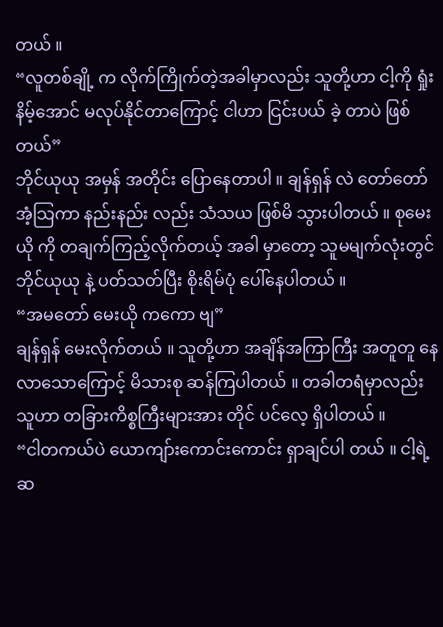တယ် ။
“လူတစ်ချို့ က လိုက်ကြိုက်တဲ့အခါမှာလည်း သူတို့ဟာ ငါ့ကို ရှုံးနိမ့်အောင် မလုပ်နိုင်တာကြောင့် ငါဟာ ငြင်းပယ် ခဲ့ တာပဲ ဖြစ်တယ်”
ဘိုင်ယုယု အမှန် အတိုင်း ပြောနေတာပါ ။ ချန်ရှန် လဲ တော်တော် အံ့သြကာ နည်းနည်း လည်း သံသယ ဖြစ်မိ သွားပါတယ် ။ စုမေးယို ကို တချက်ကြည့်လိုက်တယ့် အခါ မှာတော့ သူမမျက်လုံးတွင် ဘိုင်ယုယု နဲ့ ပတ်သတ်ပြီး စိုးရိမ်ပုံ ပေါ်နေပါတယ် ။
“အမတော် မေးယို ကကော ဗျ”
ချန်ရှန် မေးလိုက်တယ် ။ သူတို့ဟာ အချိန်အကြာကြီး အတူတူ နေလာသောကြောင့် မိသားစု ဆန်ကြပါတယ် ။ တခါတရံမှာလည်း သူဟာ တခြားကိစ္စကြီးများအား တိုင် ပင်လေ့ ရှိပါတယ် ။
“ငါတကယ်ပဲ ယောကျာ်းကောင်းကောင်း ရှာချင်ပါ တယ် ။ ငါ့ရဲ့ ဆ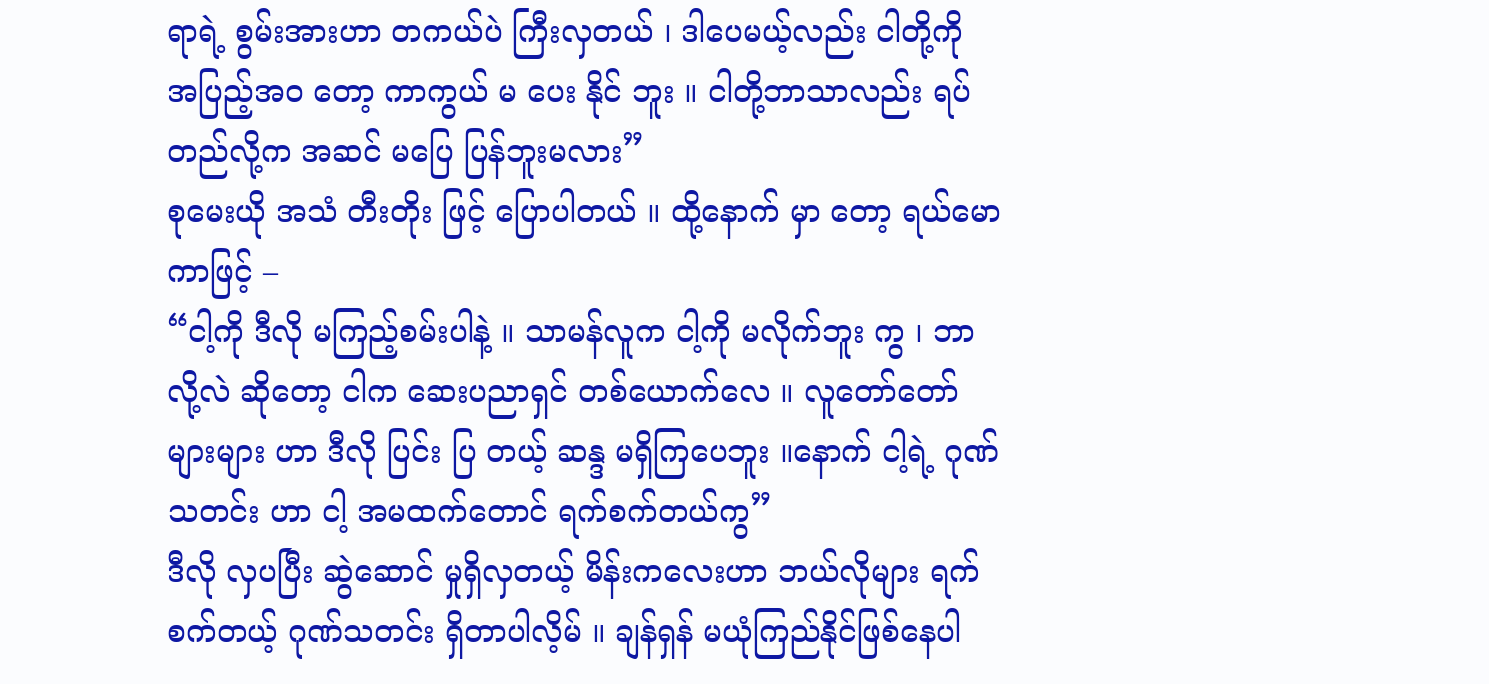ရာရဲ့ စွမ်းအားဟာ တကယ်ပဲ ကြီးလှတယ် ၊ ဒါပေမယ့်လည်း ငါတို့ကို အပြည့်အ၀ တော့ ကာကွယ် မ ပေး နိုင် ဘူး ။ ငါတို့ဘာသာလည်း ရပ်တည်လို့က အဆင် မပြေ ပြန်ဘူးမလား”
စုမေးယို အသံ တီးတိုး ဖြင့် ပြောပါတယ် ။ ထို့နောက် မှာ တော့ ရယ်မောကာဖြင့် –
“ငါ့ကို ဒီလို မကြည့်စမ်းပါနဲ့ ။ သာမန်လူက ငါ့ကို မလိုက်ဘူး ကွ ၊ ဘာလို့လဲ ဆိုတော့ ငါက ဆေးပညာရှင် တစ်ယောက်လေ ။ လူတော်တော် များများ ဟာ ဒီလို ပြင်း ပြ တယ့် ဆန္ဒ မရှိကြပေဘူး ။နောက် ငါ့ရဲ့ ဂုဏ်သတင်း ဟာ ငါ့ အမထက်တောင် ရက်စက်တယ်ကွ”
ဒီလို လှပပြီး ဆွဲဆောင် မှုရှိလှတယ့် မိန်းကလေးဟာ ဘယ်လိုများ ရက်စက်တယ့် ဂုဏ်သတင်း ရှိတာပါလိ့မ် ။ ချန်ရှန် မယုံကြည်နိုင်ဖြစ်နေပါ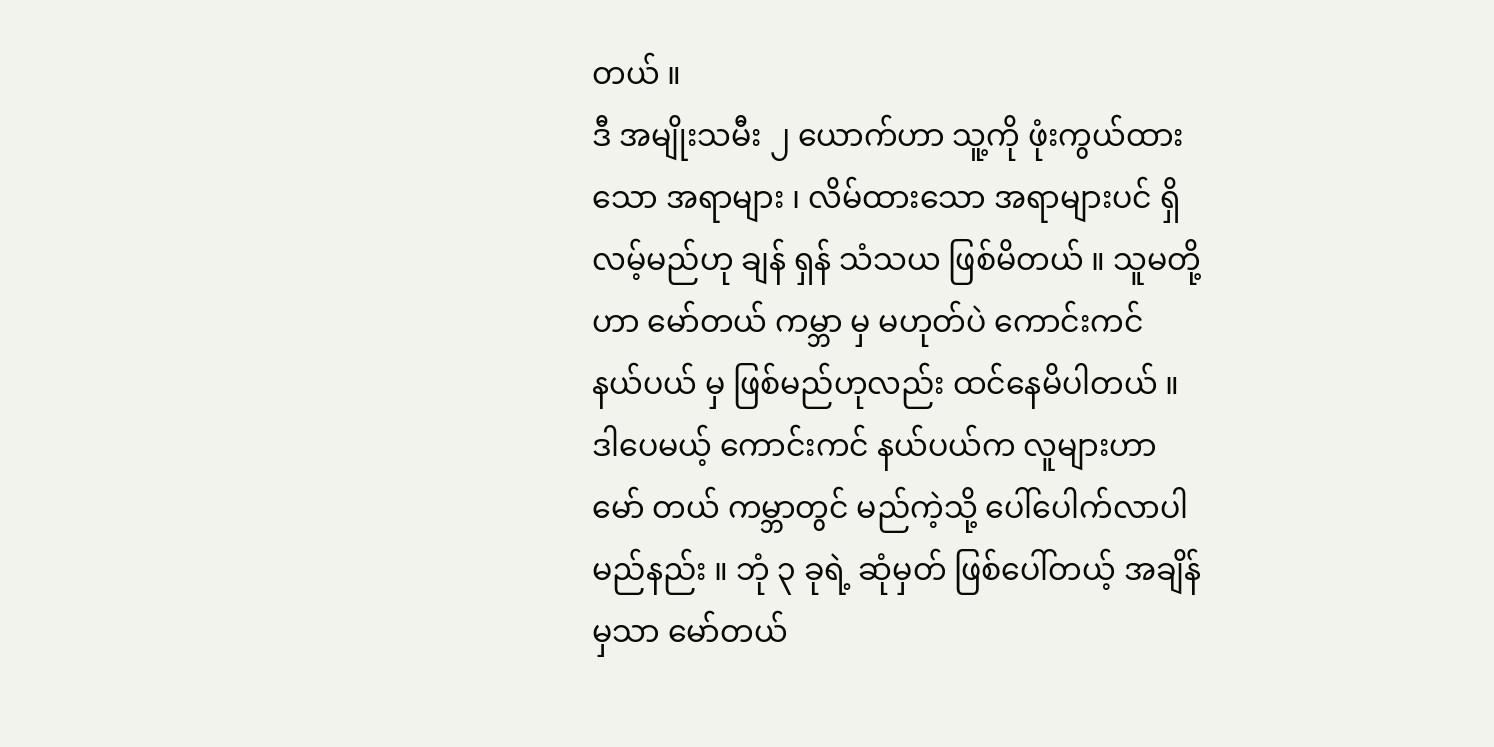တယ် ။
ဒီ အမျိုးသမီး ၂ ယောက်ဟာ သူ့ကို ဖုံးကွယ်ထားသော အရာများ ၊ လိမ်ထားသော အရာများပင် ရှိလမ့်မည်ဟု ချန် ရှန် သံသယ ဖြစ်မိတယ် ။ သူမတို့ဟာ မော်တယ် ကမ္ဘာ မှ မဟုတ်ပဲ ကောင်းကင် နယ်ပယ် မှ ဖြစ်မည်ဟုလည်း ထင်နေမိပါတယ် ။
ဒါပေမယ့် ကောင်းကင် နယ်ပယ်က လူများဟာ မော် တယ် ကမ္ဘာတွင် မည်ကဲ့သို့ ပေါ်ပေါက်လာပါမည်နည်း ။ ဘုံ ၃ ခုရဲ့ ဆုံမှတ် ဖြစ်ပေါ်တယ့် အချိန်မှသာ မော်တယ်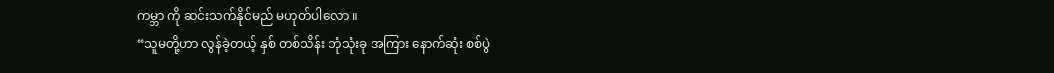ကမ္ဘာ ကို ဆင်းသက်နိုင်မည် မဟုတ်ပါလော ။
“သူမတို့ဟာ လွန်ခဲ့တယ့် နှစ် တစ်သိန်း ဘုံသုံးခု အကြား နောက်ဆုံး စစ်ပွဲ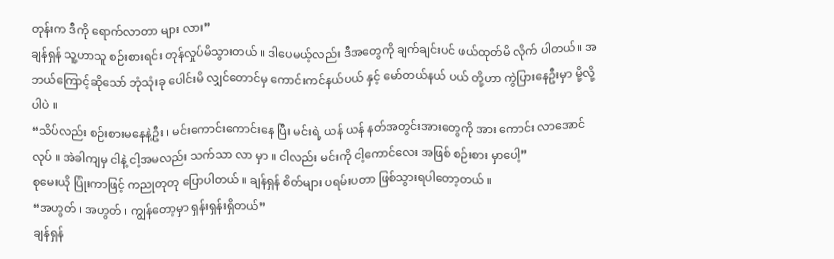တုန်းက ဒီကို ရောက်လာတာ များ လား”
ချန်ရှန် သူ့ဟာသူ စဉ်းစားရင်း တုန်လှုပ်မိသွားတယ် ။ ဒါပေမယ့်လည်း ဒီအတွေကို ချက်ချင်းပင် ဖယ်ထုတ်မိ လိုက် ပါတယ်။ အဘယ်ကြောင့်ဆိုသော် ဘုံသုံးခု ပေါင်းမိ လျှင်တောင်မှ ကောင်းကင်နယ်ပယ် နှင့် မော်တယ်နယ် ပယ် တို့ဟာ ကွဲပြားနေဦးမှာ မို့လို့ပါပဲ ။
“သိပ်လည်း စဉ်းစားမနေနဲ့ဦး ၊ မင်းကောင်းကောင်းနေ ပြီး မင်းရဲ့ ယန် ယန် နတ်အတွင်းအားတွေကို အား ကောင်း လာအောင် လုပ် ။ အဲခါကျမှ ငါနဲ့ ငါ့အမလည်း သက်သာ လာ မှာ ။ ငါလည်း မင်းကို ငါ့ကောင်လေး အဖြစ် စဉ်းစား မှာပေါ့”
စုမေးယို ပြုံးကာဖြင့် ကညုတုတု ပြောပါတယ် ။ ချန်ရှန် စိတ်များ ပရမ်းပတာ ဖြစ်သွားရပါတော့တယ် ။
“အဟွတ် ၊ အဟွတ် ၊ ကျွန်တော့မှာ ရှန်းရှန်းရှိတယ်”
ချန်ရှန်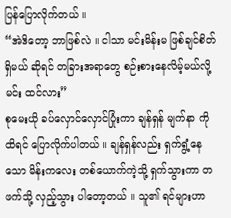ပြန်ပြောလိုက်တယ် ။
“အဲဒိတော့ ဘာဖြစ်လဲ ။ ငါသာ မင်းမိန်းမ ဖြစ်ချင်စိတ် ရှိမယ် ဆိုရင် တခြားအရာတွေ စဉ်းစားနေလိမ့်မယ်လို့ မင်း ထင်လား”
စုမေးယို ခပ်လှောင်လှောင်ပြုံးကာ ချန်ရှန် မျက်နာ ကို ထိရင် ပြောလိုက်ပါတယ် ။ ချန်ရှန်လည်း ရှက်ရွံ့နေသော မိန်းကလေး တစ်ယောက်ကဲ့သို့ ရှက်သွားကာ တဖက်သို့ လှည့်သွား ပါတော့တယ် ။ သူ၏ ရင်များဟာ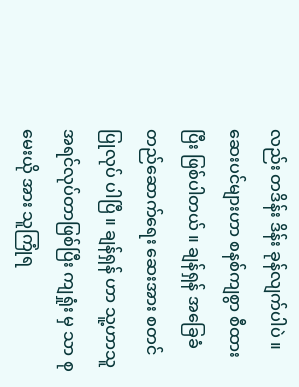လည်း တဒိန်း ဒိန်း ခုန်လျက်ပါပဲ ။
ဆေးပင်များဟာ စနစ်ကျစွာ စီထားပြီး ဖြစ်ပါတယ် ။ ချန်ရှန် အခြေခံတည်ဆောက်ရေး ဆေးအား စတင်ပြုလုပ် ပါပြီ ။ ချန်ရှန် ဟာ သူ့ဟာသူ အရင်လုပ်တာဖြစ်ပြီး ကျရှုံး မှ သာ စုမေးယို အား သူကြုံရ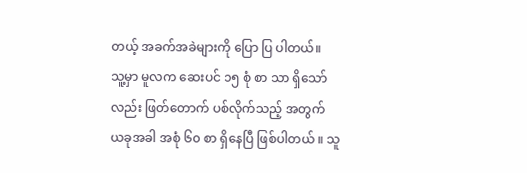တယ့် အခက်အခဲများကို ပြော ပြ ပါတယ်။
သူ့မှာ မူလက ဆေးပင် ၁၅ စုံ စာ သာ ရှိသော်လည်း ဖြတ်တောက် ပစ်လိုက်သည့် အတွက် ယခုအခါ အစုံ ၆၀ စာ ရှိနေပြီ ဖြစ်ပါတယ် ။ သူ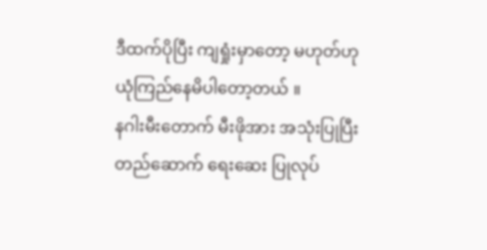ဒီထက်ပိုပြီး ကျရှုံးမှာတော့ မဟုတ်ဟု ယုံကြည်နေမိပါတော့တယ် ။
နဂါးမီးတောက် မီးဖိုအား အသုံးပြုပြီး တည်ဆောက် ရေးဆေး ပြုလုပ်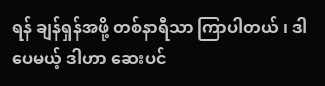ရန် ချန်ရှန်အဖို့ တစ်နာရီသာ ကြာပါတယ် ၊ ဒါပေမယ့် ဒါဟာ ဆေးပင်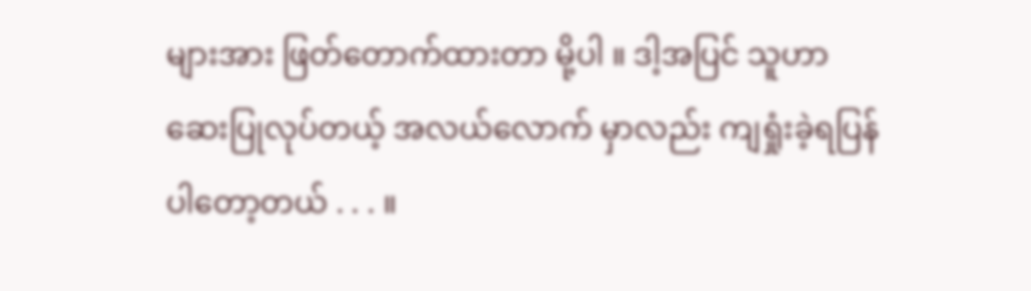များအား ဖြတ်တောက်ထားတာ မို့ပါ ။ ဒါ့အပြင် သူဟာ ဆေးပြုလုပ်တယ့် အလယ်လောက် မှာလည်း ကျရှုံးခဲ့ရပြန်ပါတော့တယ် . . . ။